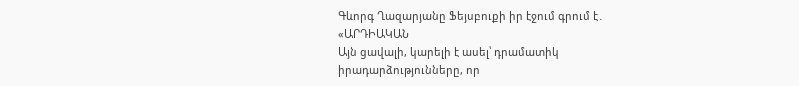Գևորգ Ղազարյանը Ֆեյսբուքի իր էջում գրում է․
«ԱՐԴԻԱԿԱՆ
Այն ցավալի, կարելի է ասել՝ դրամատիկ իրադարձությունները, որ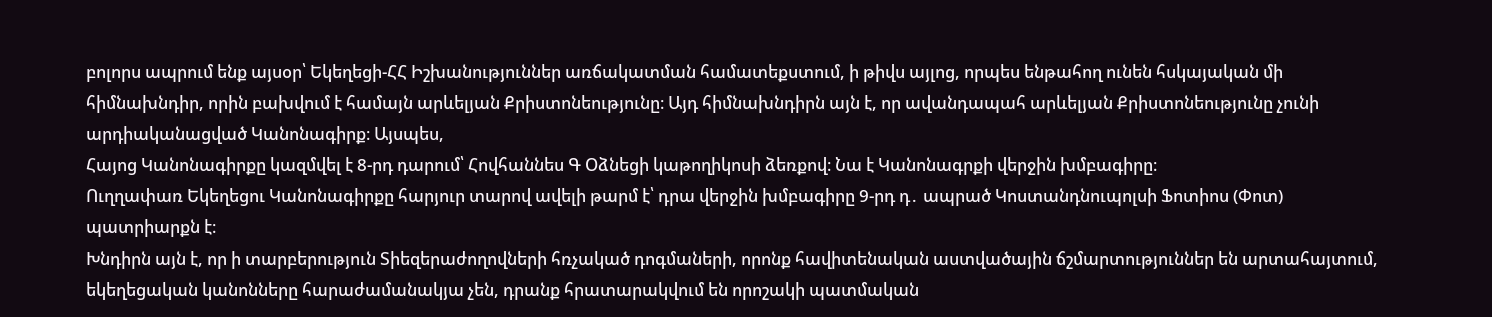բոլորս ապրում ենք այսօր՝ Եկեղեցի-ՀՀ Իշխանություններ առճակատման համատեքստում, ի թիվս այլոց, որպես ենթահող ունեն հսկայական մի հիմնախնդիր, որին բախվում է համայն արևելյան Քրիստոնեությունը։ Այդ հիմնախնդիրն այն է, որ ավանդապահ արևելյան Քրիստոնեությունը չունի արդիականացված Կանոնագիրք։ Այսպես,
Հայոց Կանոնագիրքը կազմվել է 8-րդ դարում՝ Հովհաննես Գ Օձնեցի կաթողիկոսի ձեռքով։ Նա է Կանոնագրքի վերջին խմբագիրը։
Ուղղափառ Եկեղեցու Կանոնագիրքը հարյուր տարով ավելի թարմ է՝ դրա վերջին խմբագիրը 9-րդ դ․ ապրած Կոստանդնուպոլսի Ֆոտիոս (Փոտ) պատրիարքն է։
Խնդիրն այն է, որ ի տարբերություն Տիեզերաժողովների հռչակած դոգմաների, որոնք հավիտենական աստվածային ճշմարտություններ են արտահայտում, եկեղեցական կանոնները հարաժամանակյա չեն, դրանք հրատարակվում են որոշակի պատմական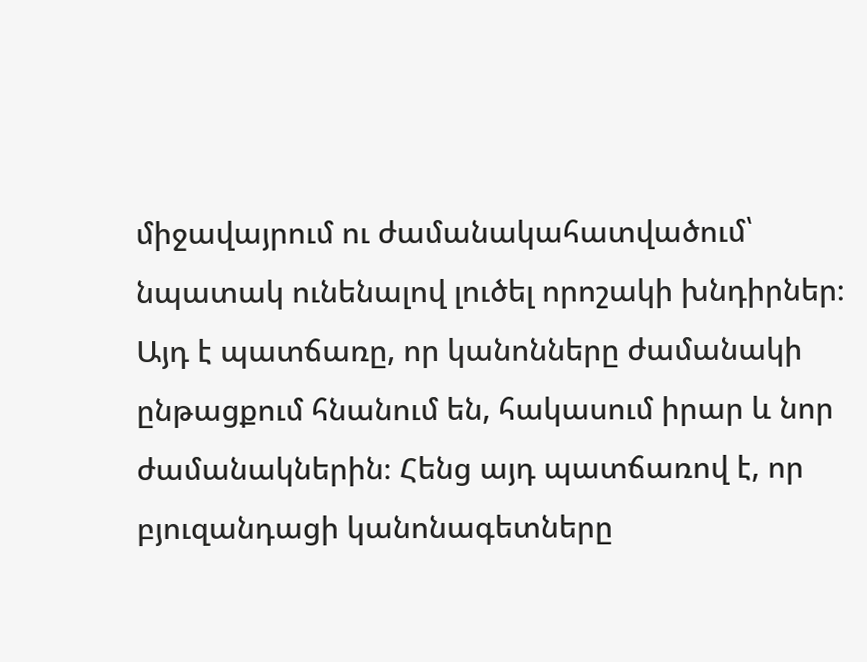միջավայրում ու ժամանակահատվածում՝ նպատակ ունենալով լուծել որոշակի խնդիրներ։ Այդ է պատճառը, որ կանոնները ժամանակի ընթացքում հնանում են, հակասում իրար և նոր ժամանակներին։ Հենց այդ պատճառով է, որ բյուզանդացի կանոնագետները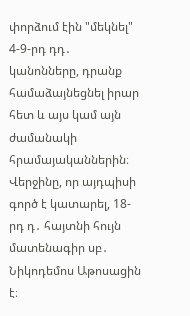փորձում էին "մեկնել" 4-9-րդ դդ․ կանոնները, դրանք համաձայնեցնել իրար հետ և այս կամ այն ժամանակի հրամայականներին։ Վերջինը, որ այդպիսի գործ է կատարել, 18-րդ դ․ հայտնի հույն մատենագիր սբ․ Նիկոդեմոս Աթոսացին է։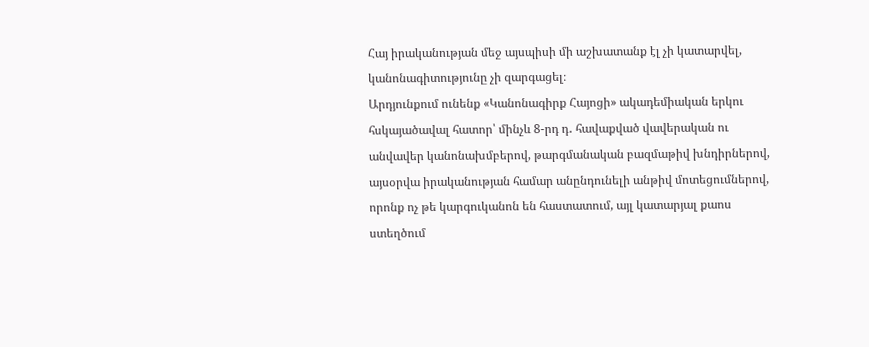Հայ իրականության մեջ այսպիսի մի աշխատանք էլ չի կատարվել, կանոնագիտությունը չի զարգացել։
Արդյունքում ունենք «Կանոնագիրք Հայոցի» ակադեմիական երկու հսկայածավալ հատոր՝ մինչև 8-րդ դ․ հավաքված վավերական ու անվավեր կանոնախմբերով, թարգմանական բազմաթիվ խնդիրներով, այսօրվա իրականության համար անընդունելի անթիվ մոտեցումներով, որոնք ոչ թե կարգուկանոն են հաստատում, այլ կատարյալ քաոս ստեղծում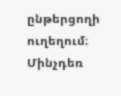ընթերցողի ուղեղում։
Մինչդեռ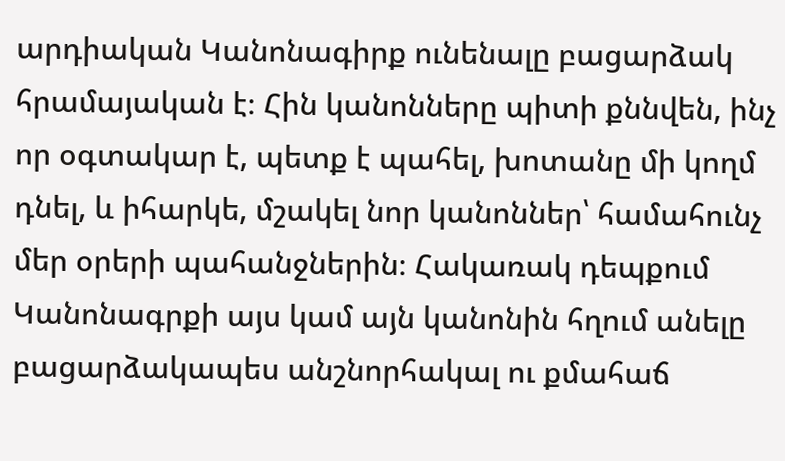արդիական Կանոնագիրք ունենալը բացարձակ հրամայական է։ Հին կանոնները պիտի քննվեն, ինչ որ օգտակար է, պետք է պահել, խոտանը մի կողմ դնել, և իհարկե, մշակել նոր կանոններ՝ համահունչ մեր օրերի պահանջներին։ Հակառակ դեպքում Կանոնագրքի այս կամ այն կանոնին հղում անելը բացարձակապես անշնորհակալ ու քմահաճ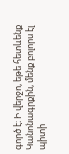գործ է։ Ի վերջո, եթե հետևենք Կանոնագրքին, մենք բոլորս էլ պիտի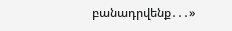բանադրվենք․․․»